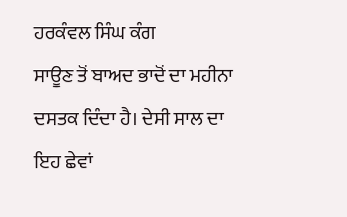ਹਰਕੰਵਲ ਸਿੰਘ ਕੰਗ
ਸਾਊਣ ਤੋਂ ਬਾਅਦ ਭਾਦੋਂ ਦਾ ਮਹੀਨਾ ਦਸਤਕ ਦਿੰਦਾ ਹੈ। ਦੇਸੀ ਸਾਲ ਦਾ ਇਹ ਛੇਵਾਂ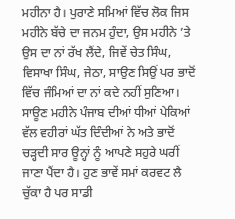ਮਹੀਨਾ ਹੈ। ਪੁਰਾਣੇ ਸਮਿਆਂ ਵਿੱਚ ਲੋਕ ਜਿਸ ਮਹੀਨੇ ਬੱਚੇ ਦਾ ਜਨਮ ਹੁੰਦਾ, ਉਸ ਮਹੀਨੇ ’ਤੇ ਉਸ ਦਾ ਨਾਂ ਰੱਖ ਲੈਂਦੇ, ਜਿਵੇਂ ਚੇਤ ਸਿੰਘ, ਵਿਸਾਖਾ ਸਿੰਘ, ਜੇਠਾ, ਸਾਉਣ ਸਿਉਂ ਪਰ ਭਾਦੋਂ ਵਿੱਚ ਜੰਮਿਆਂ ਦਾ ਨਾਂ ਕਦੇ ਨਹੀਂ ਸੁਣਿਆ। ਸਾਊਣ ਮਹੀਨੇ ਪੰਜਾਬ ਦੀਆਂ ਧੀਆਂ ਪੇਕਿਆਂ ਵੱਲ ਵਹੀਰਾਂ ਘੱਤ ਦਿੰਦੀਆਂ ਨੇ ਅਤੇ ਭਾਦੋਂ ਚੜ੍ਹਦੀ ਸਾਰ ਊਨ੍ਹਾਂ ਨੂੰ ਆਪਣੇ ਸਹੁਰੇ ਘਰੀਂ ਜਾਣਾ ਪੈਂਦਾ ਹੈ। ਹੁਣ ਭਾਵੇਂ ਸਮਾਂ ਕਰਵਟ ਲੈ ਚੁੱਕਾ ਹੈ ਪਰ ਸਾਡੀ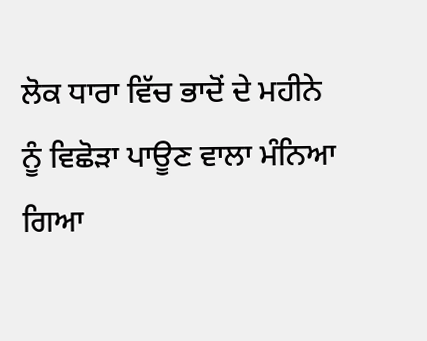ਲੋਕ ਧਾਰਾ ਵਿੱਚ ਭਾਦੋਂ ਦੇ ਮਹੀਨੇ ਨੂੰ ਵਿਛੋੜਾ ਪਾਊਣ ਵਾਲਾ ਮੰਨਿਆ ਗਿਆ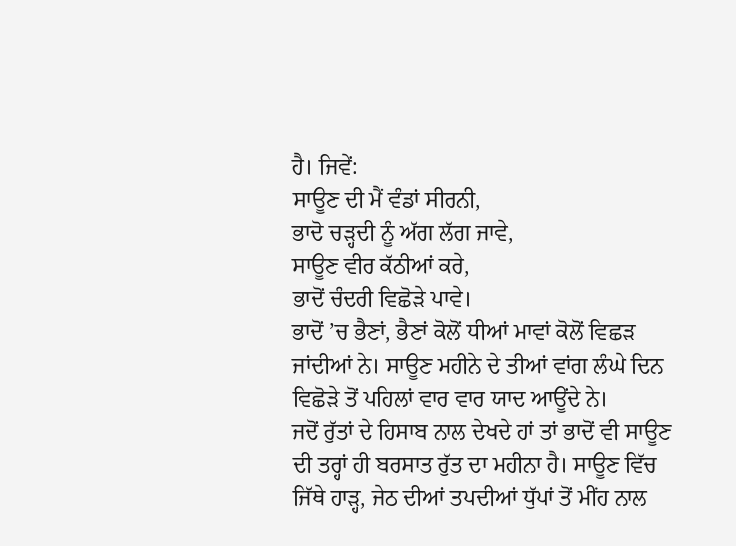ਹੈ। ਜਿਵੇਂ:
ਸਾਊਣ ਦੀ ਮੈਂ ਵੰਡਾਂ ਸੀਰਨੀ,
ਭਾਦੋ ਚੜ੍ਹਦੀ ਨੂੰ ਅੱਗ ਲੱਗ ਜਾਵੇ,
ਸਾਊਣ ਵੀਰ ਕੱਠੀਆਂ ਕਰੇ,
ਭਾਦੋਂ ਚੰਦਰੀ ਵਿਛੋੜੇ ਪਾਵੇ।
ਭਾਦੋਂ ’ਚ ਭੈਣਾਂ, ਭੈਣਾਂ ਕੋਲੋਂ ਧੀਆਂ ਮਾਵਾਂ ਕੋਲੋਂ ਵਿਛੜ ਜਾਂਦੀਆਂ ਨੇ। ਸਾਊਣ ਮਹੀਨੇ ਦੇ ਤੀਆਂ ਵਾਂਗ ਲੰਘੇ ਦਿਨ ਵਿਛੋੜੇ ਤੋਂ ਪਹਿਲਾਂ ਵਾਰ ਵਾਰ ਯਾਦ ਆਊਂਦੇ ਨੇ।
ਜਦੋਂ ਰੁੱਤਾਂ ਦੇ ਹਿਸਾਬ ਨਾਲ ਦੇਖਦੇ ਹਾਂ ਤਾਂ ਭਾਦੋਂ ਵੀ ਸਾਊਣ ਦੀ ਤਰ੍ਹਾਂ ਹੀ ਬਰਸਾਤ ਰੁੱਤ ਦਾ ਮਹੀਨਾ ਹੈ। ਸਾਊਣ ਵਿੱਚ ਜਿੱਥੇ ਹਾੜ੍ਹ, ਜੇਠ ਦੀਆਂ ਤਪਦੀਆਂ ਧੁੱਪਾਂ ਤੋਂ ਮੀਂਹ ਨਾਲ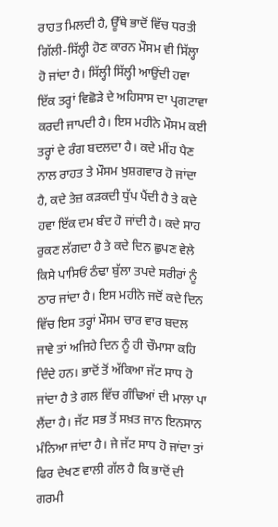ਰਾਹਤ ਮਿਲਦੀ ਹੈ, ਊੱਥੇ ਭਾਦੋਂ ਵਿੱਚ ਧਰਤੀ ਗਿੱਲੀ-ਸਿੱਲ੍ਹੀ ਹੋਣ ਕਾਰਨ ਮੌਸਮ ਵੀ ਸਿੱਲ੍ਹਾ ਹੋ ਜਾਂਦਾ ਹੈ। ਸਿੱਲ੍ਹੀ ਸਿੱਲ੍ਹੀ ਆਉਂਦੀ ਹਵਾ ਇੱਕ ਤਰ੍ਹਾਂ ਵਿਛੋੜੇ ਦੇ ਅਹਿਸਾਸ ਦਾ ਪ੍ਰਗਟਾਵਾ ਕਰਦੀ ਜਾਪਦੀ ਹੈ। ਇਸ ਮਹੀਨੇ ਮੌਸਮ ਕਈ ਤਰ੍ਹਾਂ ਦੇ ਰੰਗ ਬਦਲਦਾ ਹੈ। ਕਦੇ ਮੀਂਹ ਪੈਣ ਨਾਲ ਰਾਹਤ ਤੇ ਮੌਸਮ ਖੁਸ਼ਗਵਾਰ ਹੋ ਜਾਂਦਾ ਹੈ, ਕਦੇ ਤੇਜ਼ ਕੜਕਦੀ ਧੁੱਪ ਪੈਂਦੀ ਹੈ ਤੇ ਕਦੇ ਹਵਾ ਇੱਕ ਦਮ ਬੰਦ ਹੋ ਜਾਂਦੀ ਹੈ। ਕਦੇ ਸਾਹ ਰੁਕਣ ਲੱਗਦਾ ਹੈ ਤੇ ਕਦੇ ਦਿਨ ਛੁਪਣ ਵੇਲੇ ਕਿਸੇ ਪਾਸਿਓਂ ਠੰਢਾ ਬੁੱਲਾ ਤਪਦੇ ਸਰੀਰਾਂ ਨੂੰ ਠਾਰ ਜਾਂਦਾ ਹੈ। ਇਸ ਮਹੀਨੇ ਜਦੋਂ ਕਦੇ ਦਿਨ ਵਿੱਚ ਇਸ ਤਰ੍ਹਾਂ ਮੌਸਮ ਚਾਰ ਵਾਰ ਬਦਲ ਜਾਵੇ ਤਾਂ ਅਜਿਹੇ ਦਿਨ ਨੂੰ ਹੀ ਚੌਮਾਸਾ ਕਹਿ ਦਿੰਦੇ ਹਨ। ਭਾਦੋਂ ਤੋਂ ਅੱਕਿਆ ਜੱਟ ਸਾਧ ਹੋ ਜਾਂਦਾ ਹੈ ਤੇ ਗਲ ਵਿੱਚ ਗੰਢਿਆਂ ਦੀ ਮਾਲਾ ਪਾ ਲੈਂਦਾ ਹੈ। ਜੱਟ ਸਭ ਤੋਂ ਸਖ਼ਤ ਜਾਨ ਇਨਸਾਨ ਮੰਨਿਆ ਜਾਂਦਾ ਹੈ। ਜੇ ਜੱਟ ਸਾਧ ਹੋ ਜਾਂਦਾ ਤਾਂ ਫਿਰ ਦੇਖਣ ਵਾਲੀ ਗੱਲ ਹੈ ਕਿ ਭਾਦੋਂ ਦੀ ਗਰਮੀ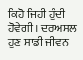ਕਿਹੋ ਜਿਹੀ ਹੁੰਦੀ ਹੋਵੇਗੀ। ਦਰਅਸਲ ਹੁਣ ਸਾਡੀ ਜੀਵਨ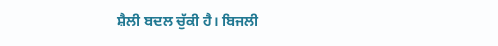ਸ਼ੈਲੀ ਬਦਲ ਚੁੱਕੀ ਹੈ। ਬਿਜਲੀ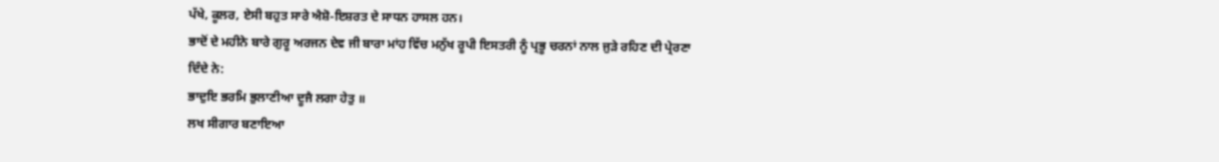ਪੱਖੇ, ਕੂਲਰ, ਏਸੀ ਬਹੁਤ ਸਾਰੇ ਐਸ਼ੋ-ਇਸ਼ਰਤ ਦੇ ਸਾਧਨ ਹਾਸਲ ਹਨ।
ਭਾਦੋਂ ਦੇ ਮਹੀਨੇ ਬਾਰੇ ਗੁਰੂ ਅਰਜਨ ਦੇਵ ਜੀ ਬਾਰਾ ਮਾਂਹ ਵਿੱਚ ਮਨੁੱਖ ਰੂਪੀ ਇਸਤਰੀ ਨੂੰ ਪ੍ਰਭੂ ਚਰਨਾਂ ਨਾਲ ਜੁੜੇ ਰਹਿਣ ਦੀ ਪ੍ਰੇਰਣਾ ਦਿੰਦੇ ਨੇ:
ਭਾਦੁਇ ਭਰਮਿ ਭੁਲਾਣੀਆ ਦੂਜੈ ਲਗਾ ਹੇਤੁ ॥
ਲਖ ਸੀਗਾਰ ਬਣਾਇਆ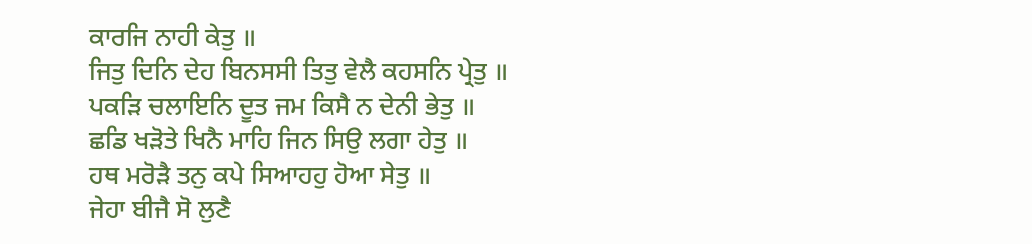ਕਾਰਜਿ ਨਾਹੀ ਕੇਤੁ ॥
ਜਿਤੁ ਦਿਨਿ ਦੇਹ ਬਿਨਸਸੀ ਤਿਤੁ ਵੇਲੈ ਕਹਸਨਿ ਪ੍ਰੇਤੁ ॥
ਪਕੜਿ ਚਲਾਇਨਿ ਦੂਤ ਜਮ ਕਿਸੈ ਨ ਦੇਨੀ ਭੇਤੁ ॥
ਛਡਿ ਖੜੋਤੇ ਖਿਨੈ ਮਾਹਿ ਜਿਨ ਸਿਉ ਲਗਾ ਹੇਤੁ ॥
ਹਥ ਮਰੋੜੈ ਤਨੁ ਕਪੇ ਸਿਆਹਹੁ ਹੋਆ ਸੇਤੁ ॥
ਜੇਹਾ ਬੀਜੈ ਸੋ ਲੁਣੈ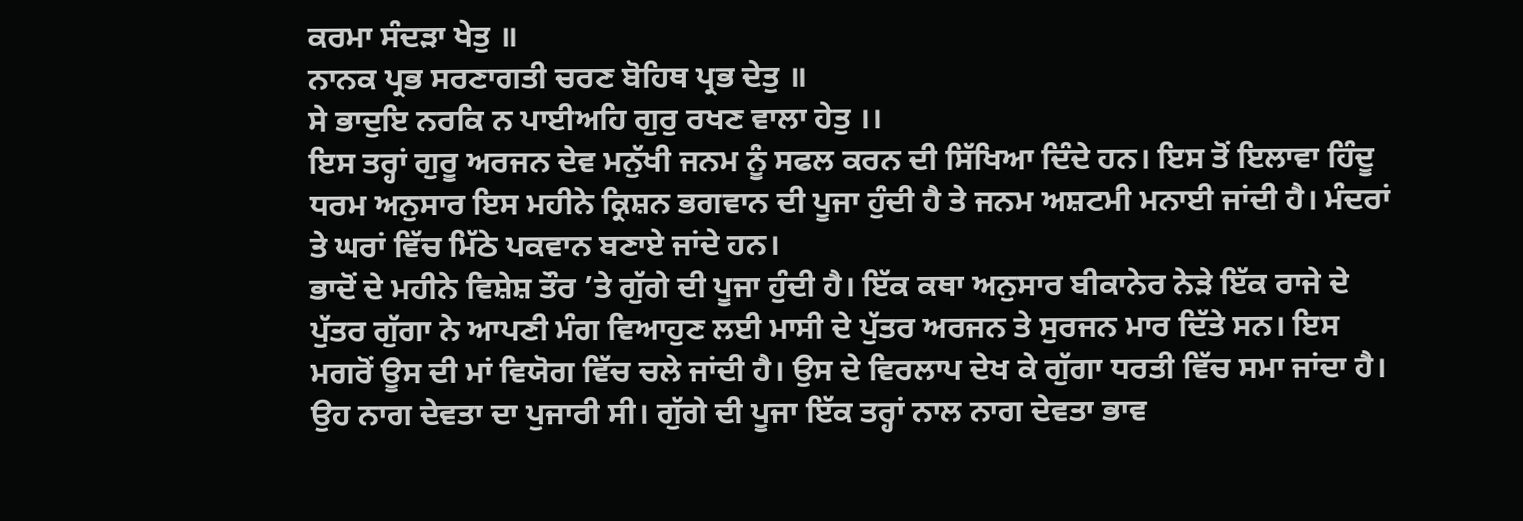ਕਰਮਾ ਸੰਦੜਾ ਖੇਤੁ ॥
ਨਾਨਕ ਪ੍ਰਭ ਸਰਣਾਗਤੀ ਚਰਣ ਬੋਹਿਥ ਪ੍ਰਭ ਦੇਤੁ ॥
ਸੇ ਭਾਦੁਇ ਨਰਕਿ ਨ ਪਾਈਅਹਿ ਗੁਰੁ ਰਖਣ ਵਾਲਾ ਹੇਤੁ ।।
ਇਸ ਤਰ੍ਹਾਂ ਗੁਰੂ ਅਰਜਨ ਦੇਵ ਮਨੁੱਖੀ ਜਨਮ ਨੂੰ ਸਫਲ ਕਰਨ ਦੀ ਸਿੱਖਿਆ ਦਿੰਦੇ ਹਨ। ਇਸ ਤੋਂ ਇਲਾਵਾ ਹਿੰਦੂ ਧਰਮ ਅਨੁਸਾਰ ਇਸ ਮਹੀਨੇ ਕ੍ਰਿਸ਼ਨ ਭਗਵਾਨ ਦੀ ਪੂਜਾ ਹੁੰਦੀ ਹੈ ਤੇ ਜਨਮ ਅਸ਼ਟਮੀ ਮਨਾਈ ਜਾਂਦੀ ਹੈ। ਮੰਦਰਾਂ ਤੇ ਘਰਾਂ ਵਿੱਚ ਮਿੱਠੇ ਪਕਵਾਨ ਬਣਾਏ ਜਾਂਦੇ ਹਨ।
ਭਾਦੋਂ ਦੇ ਮਹੀਨੇ ਵਿਸ਼ੇਸ਼ ਤੌਰ ’ਤੇ ਗੁੱਗੇ ਦੀ ਪੂਜਾ ਹੁੰਦੀ ਹੈ। ਇੱਕ ਕਥਾ ਅਨੁਸਾਰ ਬੀਕਾਨੇਰ ਨੇੜੇ ਇੱਕ ਰਾਜੇ ਦੇ ਪੁੱਤਰ ਗੁੱਗਾ ਨੇ ਆਪਣੀ ਮੰਗ ਵਿਆਹੁਣ ਲਈ ਮਾਸੀ ਦੇ ਪੁੱਤਰ ਅਰਜਨ ਤੇ ਸੁਰਜਨ ਮਾਰ ਦਿੱਤੇ ਸਨ। ਇਸ ਮਗਰੋਂ ਊਸ ਦੀ ਮਾਂ ਵਿਯੋਗ ਵਿੱਚ ਚਲੇ ਜਾਂਦੀ ਹੈ। ਉਸ ਦੇ ਵਿਰਲਾਪ ਦੇਖ ਕੇ ਗੁੱਗਾ ਧਰਤੀ ਵਿੱਚ ਸਮਾ ਜਾਂਦਾ ਹੈ। ਉਹ ਨਾਗ ਦੇਵਤਾ ਦਾ ਪੁਜਾਰੀ ਸੀ। ਗੁੱਗੇ ਦੀ ਪੂਜਾ ਇੱਕ ਤਰ੍ਹਾਂ ਨਾਲ ਨਾਗ ਦੇਵਤਾ ਭਾਵ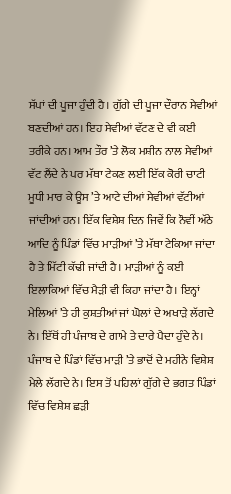ਸੱਪਾਂ ਦੀ ਪੂਜਾ ਹੁੰਦੀ ਹੈ। ਗੁੱਗੇ ਦੀ ਪੂਜਾ ਦੌਰਾਨ ਸੇਵੀਆਂ ਬਣਦੀਆਂ ਹਨ। ਇਹ ਸੇਵੀਆਂ ਵੱਟਣ ਦੇ ਵੀ ਕਈ ਤਰੀਕੇ ਹਨ। ਆਮ ਤੌਰ ’ਤੇ ਲੋਕ ਮਸ਼ੀਨ ਨਾਲ ਸੇਵੀਆਂ ਵੱਟ ਲੈਂਦੇ ਨੇ ਪਰ ਮੱਥਾ ਟੇਕਣ ਲਈ ਇੱਕ ਕੋਰੀ ਚਾਟੀ ਮੂਧੀ ਮਾਰ ਕੇ ਊਸ ’ਤੇ ਆਟੇ ਦੀਆਂ ਸੇਵੀਆਂ ਵੱਟੀਆਂ ਜਾਂਦੀਆਂ ਹਨ। ਇੱਕ ਵਿਸ਼ੇਸ਼ ਦਿਨ ਜਿਵੇਂ ਕਿ ਨੌਵੀਂ ਅੱਠੇ ਆਦਿ ਨੂੰ ਪਿੰਡਾਂ ਵਿੱਚ ਮਾੜੀਆਂ ’ਤੇ ਮੱਥਾ ਟੇਕਿਆ ਜਾਂਦਾ ਹੈ ਤੇ ਮਿੱਟੀ ਕੱਢੀ ਜਾਂਦੀ ਹੈ। ਮਾੜੀਆਂ ਨੂੰ ਕਈ ਇਲਾਕਿਆਂ ਵਿੱਚ ਮੈੜੀ ਵੀ ਕਿਹਾ ਜਾਂਦਾ ਹੈ। ਇਨ੍ਹਾਂ ਮੇਲਿਆਂ ’ਤੇ ਹੀ ਕੁਸ਼ਤੀਆਂ ਜਾਂ ਘੋਲਾਂ ਦੇ ਅਖਾੜੇ ਲੱਗਦੇ ਨੇ। ਇੱਥੋਂ ਹੀ ਪੰਜਾਬ ਦੇ ਗਾਮੇ ਤੇ ਦਾਰੇ ਪੈਦਾ ਹੁੰਦੇ ਨੇ। ਪੰਜਾਬ ਦੇ ਪਿੰਡਾਂ ਵਿੱਚ ਮਾੜੀ ’ਤੇ ਭਾਦੋਂ ਦੇ ਮਹੀਨੇ ਵਿਸ਼ੇਸ਼ ਮੇਲੇ ਲੱਗਦੇ ਨੇ। ਇਸ ਤੋਂ ਪਹਿਲਾਂ ਗੁੱਗੇ ਦੇ ਭਗਤ ਪਿੰਡਾਂ ਵਿੱਚ ਵਿਸ਼ੇਸ਼ ਛੜੀ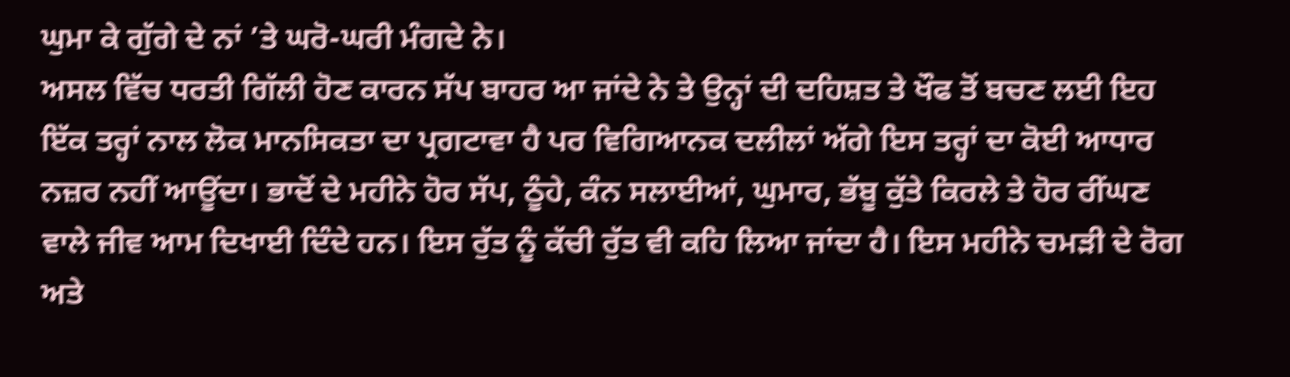ਘੁਮਾ ਕੇ ਗੁੱਗੇ ਦੇ ਨਾਂ ’ਤੇ ਘਰੋ-ਘਰੀ ਮੰਗਦੇ ਨੇ।
ਅਸਲ ਵਿੱਚ ਧਰਤੀ ਗਿੱਲੀ ਹੋਣ ਕਾਰਨ ਸੱਪ ਬਾਹਰ ਆ ਜਾਂਦੇ ਨੇ ਤੇ ਉਨ੍ਹਾਂ ਦੀ ਦਹਿਸ਼ਤ ਤੇ ਖੌਫ ਤੋਂ ਬਚਣ ਲਈ ਇਹ ਇੱਕ ਤਰ੍ਹਾਂ ਨਾਲ ਲੋਕ ਮਾਨਸਿਕਤਾ ਦਾ ਪ੍ਰਗਟਾਵਾ ਹੈ ਪਰ ਵਿਗਿਆਨਕ ਦਲੀਲਾਂ ਅੱਗੇ ਇਸ ਤਰ੍ਹਾਂ ਦਾ ਕੋਈ ਆਧਾਰ ਨਜ਼ਰ ਨਹੀਂ ਆਊਂਦਾ। ਭਾਦੋਂ ਦੇ ਮਹੀਨੇ ਹੋਰ ਸੱਪ, ਠੂੰਹੇ, ਕੰਨ ਸਲਾਈਆਂ, ਘੁਮਾਰ, ਭੱਬੂ ਕੁੱਤੇ ਕਿਰਲੇ ਤੇ ਹੋਰ ਰੀਂਘਣ ਵਾਲੇ ਜੀਵ ਆਮ ਦਿਖਾਈ ਦਿੰਦੇ ਹਨ। ਇਸ ਰੁੱਤ ਨੂੰ ਕੱਚੀ ਰੁੱਤ ਵੀ ਕਹਿ ਲਿਆ ਜਾਂਦਾ ਹੈ। ਇਸ ਮਹੀਨੇ ਚਮੜੀ ਦੇ ਰੋਗ ਅਤੇ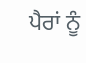ਪੈਰਾਂ ਨੂੰ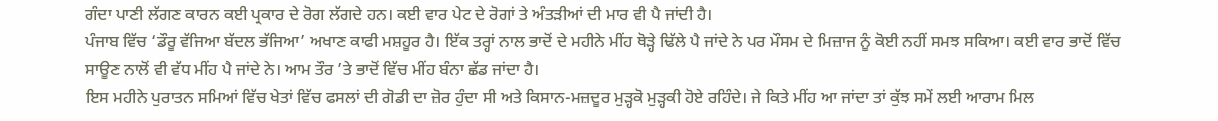ਗੰਦਾ ਪਾਣੀ ਲੱਗਣ ਕਾਰਨ ਕਈ ਪ੍ਰਕਾਰ ਦੇ ਰੋਗ ਲੱਗਦੇ ਹਨ। ਕਈ ਵਾਰ ਪੇਟ ਦੇ ਰੋਗਾਂ ਤੇ ਅੰਤੜੀਆਂ ਦੀ ਮਾਰ ਵੀ ਪੈ ਜਾਂਦੀ ਹੈ।
ਪੰਜਾਬ ਵਿੱਚ ‘ਡੌਰੂ ਵੱਜਿਆ ਬੱਦਲ ਭੱਜਿਆ’ ਅਖਾਣ ਕਾਫੀ ਮਸ਼ਹੂਰ ਹੈ। ਇੱਕ ਤਰ੍ਹਾਂ ਨਾਲ ਭਾਦੋਂ ਦੇ ਮਹੀਨੇ ਮੀਂਹ ਥੋੜ੍ਹੇ ਢਿੱਲੇ ਪੈ ਜਾਂਦੇ ਨੇ ਪਰ ਮੌਸਮ ਦੇ ਮਿਜ਼ਾਜ ਨੂੰ ਕੋਈ ਨਹੀਂ ਸਮਝ ਸਕਿਆ। ਕਈ ਵਾਰ ਭਾਦੋਂ ਵਿੱਚ ਸਾਊਣ ਨਾਲੋਂ ਵੀ ਵੱਧ ਮੀਂਹ ਪੈ ਜਾਂਦੇ ਨੇ। ਆਮ ਤੌਰ ’ਤੇ ਭਾਦੋਂ ਵਿੱਚ ਮੀਂਹ ਬੰਨਾ ਛੱਡ ਜਾਂਦਾ ਹੈ।
ਇਸ ਮਹੀਨੇ ਪੁਰਾਤਨ ਸਮਿਆਂ ਵਿੱਚ ਖੇਤਾਂ ਵਿੱਚ ਫਸਲਾਂ ਦੀ ਗੋਡੀ ਦਾ ਜ਼ੋਰ ਹੁੰਦਾ ਸੀ ਅਤੇ ਕਿਸਾਨ-ਮਜ਼ਦੂਰ ਮੁੜ੍ਹਕੋ ਮੁੜ੍ਹਕੀ ਹੋਏ ਰਹਿੰਦੇ। ਜੇ ਕਿਤੇ ਮੀਂਹ ਆ ਜਾਂਦਾ ਤਾਂ ਕੁੱਝ ਸਮੇਂ ਲਈ ਆਰਾਮ ਮਿਲ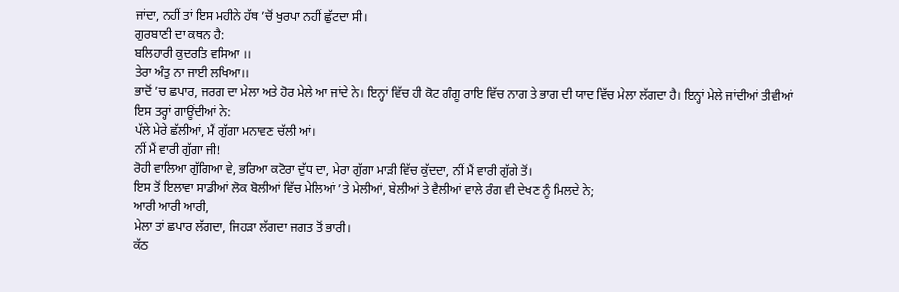ਜਾਂਦਾ, ਨਹੀਂ ਤਾਂ ਇਸ ਮਹੀਨੇ ਹੱਥ ’ਚੋਂ ਖੁਰਪਾ ਨਹੀਂ ਛੁੱਟਦਾ ਸੀ।
ਗੁਰਬਾਣੀ ਦਾ ਕਥਨ ਹੈ:
ਬਲਿਹਾਰੀ ਕੁਦਰਤਿ ਵਸਿਆ ।।
ਤੇਰਾ ਅੰਤੁ ਨਾ ਜਾਈ ਲਖਿਆ।।
ਭਾਦੋਂ ’ਚ ਛਪਾਰ, ਜਰਗ ਦਾ ਮੇਲਾ ਅਤੇ ਹੋਰ ਮੇਲੇ ਆ ਜਾਂਦੇ ਨੇ। ਇਨ੍ਹਾਂ ਵਿੱਚ ਹੀ ਕੋਟ ਗੰਗੂ ਰਾਇ ਵਿੱਚ ਨਾਗ ਤੇ ਭਾਗ ਦੀ ਯਾਦ ਵਿੱਚ ਮੇਲਾ ਲੱਗਦਾ ਹੈ। ਇਨ੍ਹਾਂ ਮੇਲੇ ਜਾਂਦੀਆਂ ਤੀਵੀਆਂ ਇਸ ਤਰ੍ਹਾਂ ਗਾਊਂਦੀਆਂ ਨੇ:
ਪੱਲੇ ਮੇਰੇ ਛੱਲੀਆਂ, ਮੈਂ ਗੁੱਗਾ ਮਨਾਵਣ ਚੱਲੀ ਆਂ।
ਨੀਂ ਮੈਂ ਵਾਰੀ ਗੁੱਗਾ ਜੀ!
ਰੋਹੀ ਵਾਲਿਆ ਗੁੱਗਿਆ ਵੇ, ਭਰਿਆ ਕਟੋਰਾ ਦੁੱਧ ਦਾ, ਮੇਰਾ ਗੁੱਗਾ ਮਾੜੀ ਵਿੱਚ ਕੁੱਦਦਾ, ਨੀਂ ਮੈਂ ਵਾਰੀ ਗੁੱਗੇ ਤੋਂ।
ਇਸ ਤੋਂ ਇਲਾਵਾ ਸਾਡੀਆਂ ਲੋਕ ਬੋਲੀਆਂ ਵਿੱਚ ਮੇਲਿਆਂ ’ਤੇ ਮੇਲੀਆਂ, ਬੇਲੀਆਂ ਤੇ ਵੈਲੀਆਂ ਵਾਲੇ ਰੰਗ ਵੀ ਦੇਖਣ ਨੂੰ ਮਿਲਦੇ ਨੇ;
ਆਰੀ ਆਰੀ ਆਰੀ,
ਮੇਲਾ ਤਾਂ ਛਪਾਰ ਲੱਗਦਾ, ਜਿਹੜਾ ਲੱਗਦਾ ਜਗਤ ਤੋਂ ਭਾਰੀ।
ਕੱਠ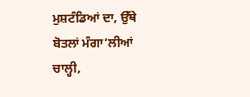ਮੁਸ਼ਟੰਡਿਆਂ ਦਾ, ਉੱਥੇ ਬੋਤਲਾਂ ਮੰਗਾ’ਲੀਆਂ ਚਾਲ੍ਹੀ,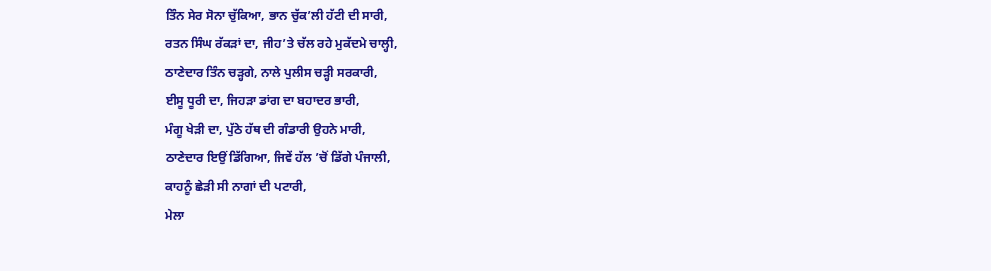ਤਿੰਨ ਸੇਰ ਸੋਨਾ ਚੁੱਕਿਆ, ਭਾਨ ਚੁੱਕ’ਲੀ ਹੱਟੀ ਦੀ ਸਾਰੀ,
ਰਤਨ ਸਿੰਘ ਰੱਕੜਾਂ ਦਾ, ਜੀਹ’ਤੇ ਚੱਲ ਰਹੇ ਮੁਕੱਦਮੇ ਚਾਲ੍ਹੀ,
ਠਾਣੇਦਾਰ ਤਿੰਨ ਚੜ੍ਹਗੇ, ਨਾਲੇ ਪੁਲੀਸ ਚੜ੍ਹੀ ਸਰਕਾਰੀ,
ਈਸੂ ਧੂਰੀ ਦਾ, ਜਿਹੜਾ ਡਾਂਗ ਦਾ ਬਹਾਦਰ ਭਾਰੀ,
ਮੰਗੂ ਖੇੜੀ ਦਾ, ਪੁੱਠੇ ਹੱਥ ਦੀ ਗੰਡਾਰੀ ਉਹਨੇ ਮਾਰੀ,
ਠਾਣੇਦਾਰ ਇਉਂ ਡਿੱਗਿਆ, ਜਿਵੇਂ ਹੱਲ ’ਚੋਂ ਡਿੱਗੇ ਪੰਜਾਲੀ,
ਕਾਹਨੂੰ ਛੇੜੀ ਸੀ ਨਾਗਾਂ ਦੀ ਪਟਾਰੀ,
ਮੇਲਾ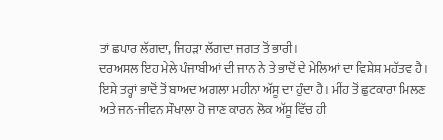ਤਾਂ ਛਪਾਰ ਲੱਗਦਾ, ਜਿਹੜਾ ਲੱਗਦਾ ਜਗਤ ਤੋਂ ਭਾਰੀ।
ਦਰਅਸਲ ਇਹ ਮੇਲੇ ਪੰਜਾਬੀਆਂ ਦੀ ਜਾਨ ਨੇ ਤੇ ਭਾਦੋਂ ਦੇ ਮੇਲਿਆਂ ਦਾ ਵਿਸ਼ੇਸ਼ ਮਹੱਤਵ ਹੈ। ਇਸੇ ਤਰ੍ਹਾਂ ਭਾਦੋਂ ਤੋਂ ਬਾਅਦ ਅਗਲਾ ਮਹੀਨਾ ਅੱਸੂ ਦਾ ਹੁੰਦਾ ਹੈ। ਮੀਂਹ ਤੋਂ ਛੁਟਕਾਰਾ ਮਿਲਣ ਅਤੇ ਜਨ-ਜੀਵਨ ਸੌਖਾਲਾ ਹੋ ਜਾਣ ਕਾਰਨ ਲੋਕ ਅੱਸੂ ਵਿੱਚ ਹੀ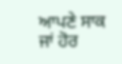ਆਪਣੇ ਸਾਕ ਜਾਂ ਹੋਰ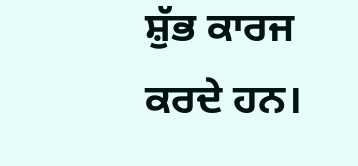ਸ਼ੁੱਭ ਕਾਰਜ ਕਰਦੇ ਹਨ।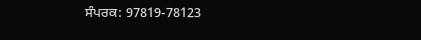ਸੰਪਰਕ: 97819-78123